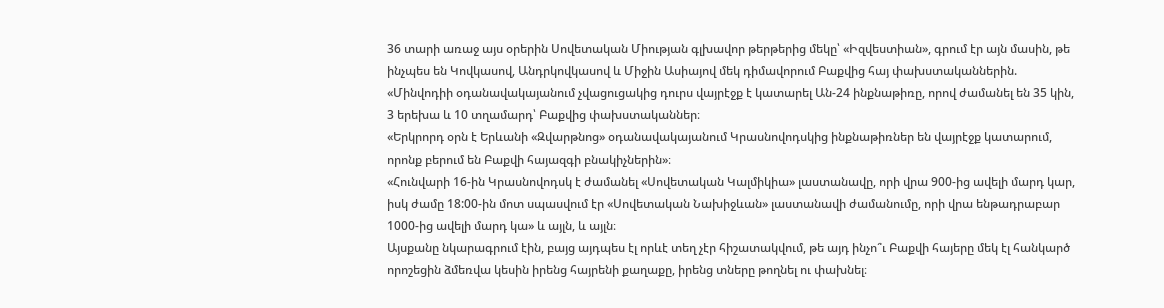36 տարի առաջ այս օրերին Սովետական Միության գլխավոր թերթերից մեկը՝ «Իզվեստիան», գրում էր այն մասին, թե ինչպես են Կովկասով, Անդրկովկասով և Միջին Ասիայով մեկ դիմավորում Բաքվից հայ փախստականներին.
«Մինվոդիի օդանավակայանում չվացուցակից դուրս վայրէջք է կատարել Ան-24 ինքնաթիռը, որով ժամանել են 35 կին, 3 երեխա և 10 տղամարդ՝ Բաքվից փախստականներ։
«Երկրորդ օրն է Երևանի «Զվարթնոց» օդանավակայանում Կրասնովոդսկից ինքնաթիռներ են վայրէջք կատարում, որոնք բերում են Բաքվի հայազգի բնակիչներին»։
«Հունվարի 16-ին Կրասնովոդսկ է ժամանել «Սովետական Կալմիկիա» լաստանավը, որի վրա 900-ից ավելի մարդ կար, իսկ ժամը 18:00-ին մոտ սպասվում էր «Սովետական Նախիջևան» լաստանավի ժամանումը, որի վրա ենթադրաբար 1000-ից ավելի մարդ կա» և այլն, և այլն։
Այսքանը նկարագրում էին, բայց այդպես էլ որևէ տեղ չէր հիշատակվում, թե այդ ինչո՞ւ Բաքվի հայերը մեկ էլ հանկարծ որոշեցին ձմեռվա կեսին իրենց հայրենի քաղաքը, իրենց տները թողնել ու փախնել։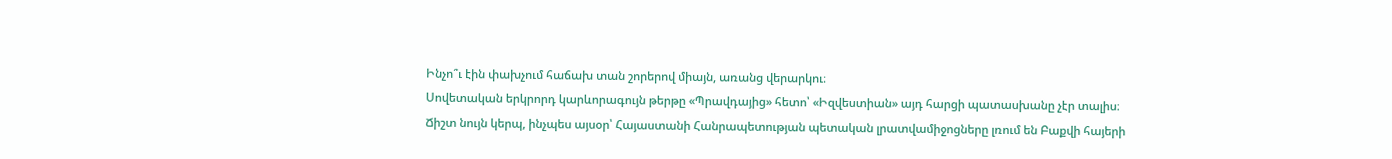Ինչո՞ւ էին փախչում հաճախ տան շորերով միայն, առանց վերարկու։
Սովետական երկրորդ կարևորագույն թերթը «Պրավդայից» հետո՝ «Իզվեստիան» այդ հարցի պատասխանը չէր տալիս։
Ճիշտ նույն կերպ, ինչպես այսօր՝ Հայաստանի Հանրապետության պետական լրատվամիջոցները լռում են Բաքվի հայերի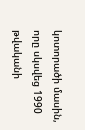կոտորածի մասին, որը սկսվեց 1990 թվականի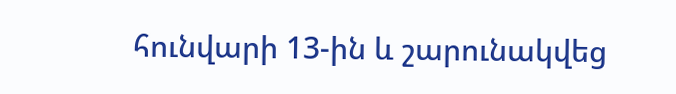հունվարի 13-ին և շարունակվեց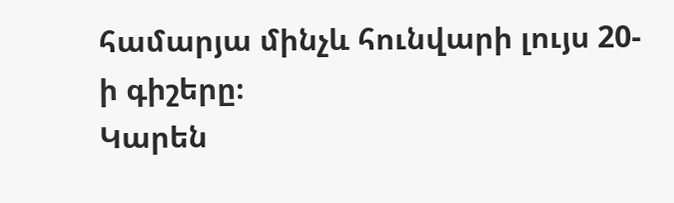համարյա մինչև հունվարի լույս 20-ի գիշերը։
Կարեն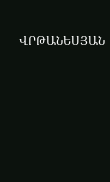ՎՐԹԱՆԵՍՅԱՆ